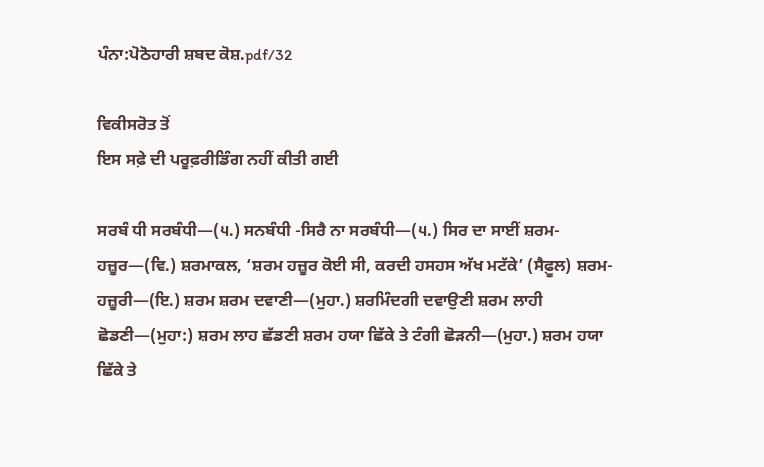ਪੰਨਾ:ਪੋਠੋਹਾਰੀ ਸ਼ਬਦ ਕੋਸ਼.pdf/32

ਵਿਕੀਸਰੋਤ ਤੋਂ
ਇਸ ਸਫ਼ੇ ਦੀ ਪਰੂਫ਼ਰੀਡਿੰਗ ਨਹੀਂ ਕੀਤੀ ਗਈ

ਸਰਬੰ ਧੀ ਸਰਬੰਧੀ—(੫.) ਸਨਬੰਧੀ -ਸਿਰੈ ਨਾ ਸਰਬੰਧੀ—(੫.) ਸਿਰ ਦਾ ਸਾਈਂ ਸ਼ਰਮ-ਹਜ਼ੂਰ—(ਵਿ.) ਸ਼ਰਮਾਕਲ, ‘ਸ਼ਰਮ ਹਜ਼ੂਰ ਕੋਈ ਸੀ, ਕਰਦੀ ਹਸਹਸ ਅੱਖ ਮਟੱਕੇ’ (ਸੈਫ਼ੂਲ) ਸ਼ਰਮ-ਹਜ਼ੂਰੀ—(ਇ.) ਸ਼ਰਮ ਸ਼ਰਮ ਦਵਾਣੀ—(ਮੁਹਾ.) ਸ਼ਰਮਿੰਦਗੀ ਦਵਾਉਣੀ ਸ਼ਰਮ ਲਾਹੀ ਛੋਡਣੀ—(ਮੁਹਾ:) ਸ਼ਰਮ ਲਾਹ ਛੱਡਣੀ ਸ਼ਰਮ ਹਯਾ ਛਿੱਕੇ ਤੇ ਟੰਗੀ ਛੋੜਨੀ—(ਮੁਹਾ.) ਸ਼ਰਮ ਹਯਾ ਛਿੱਕੇ ਤੇ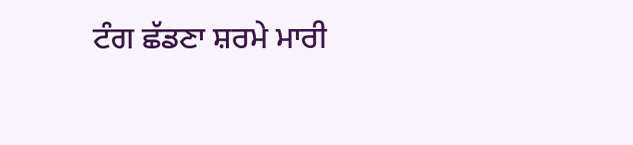ਟੰਗ ਛੱਡਣਾ ਸ਼ਰਮੇ ਮਾਰੀ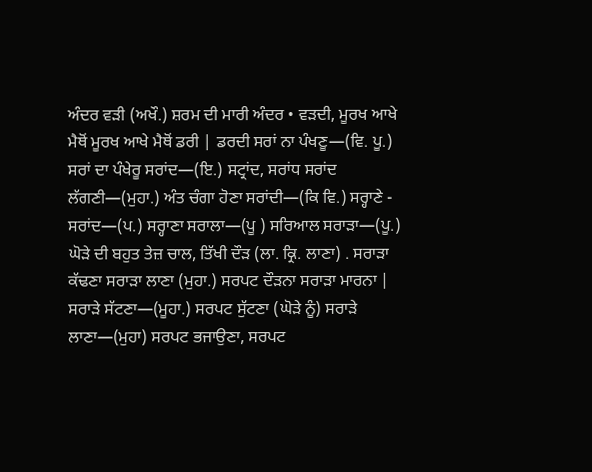ਅੰਦਰ ਵੜੀ (ਅਖੌ.) ਸ਼ਰਮ ਦੀ ਮਾਰੀ ਅੰਦਰ • ਵੜਦੀ, ਮੂਰਖ ਆਖੇ ਮੈਥੋਂ ਮੂਰਖ ਆਖੇ ਮੈਥੋਂ ਡਰੀ | ਡਰਦੀ ਸਰਾਂ ਨਾ ਪੰਖਣੂ—(ਵਿ. ਪੂ.) ਸਰਾਂ ਦਾ ਪੰਖੇਰੂ ਸਰਾਂਦ—(ਇ.) ਸਟ੍ਰਾਂਦ, ਸਰਾਂਧ ਸਰਾਂਦ ਲੱਗਣੀ—(ਮੁਹਾ.) ਅੰਤ ਚੰਗਾ ਹੋਣਾ ਸਰਾਂਦੀ—(ਕਿ ਵਿ.) ਸਰ੍ਹਾਣੇ - ਸਰਾਂਦ—(ਪ.) ਸਰ੍ਹਾਣਾ ਸਰਾਲਾ—(ਪੂ ) ਸਰਿਆਲ ਸਰਾੜਾ—(ਪੂ.) ਘੋੜੇ ਦੀ ਬਹੁਤ ਤੇਜ਼ ਚਾਲ, ਤਿੱਖੀ ਦੌੜ (ਲਾ. ਕ੍ਰਿ. ਲਾਣਾ) . ਸਰਾੜਾ ਕੱਢਣਾ ਸਰਾੜਾ ਲਾਣਾ (ਮੁਹਾ.) ਸਰਪਟ ਦੌੜਨਾ ਸਰਾੜਾ ਮਾਰਨਾ | ਸਰਾੜੇ ਸੱਟਣਾ—(ਮੂਹਾ.) ਸਰਪਟ ਸੁੱਟਣਾ (ਘੋੜੇ ਨੂੰ) ਸਰਾੜੇ ਲਾਣਾ—(ਮੁਹਾ) ਸਰਪਟ ਭਜਾਉਣਾ, ਸਰਪਟ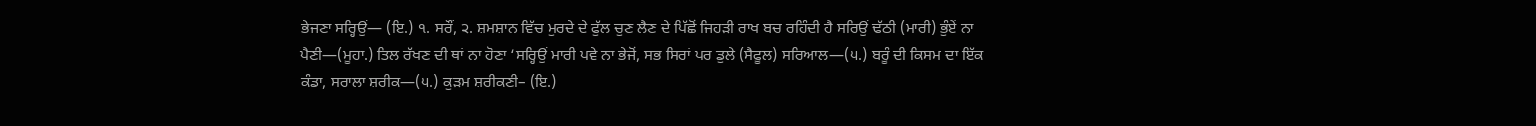ਭੇਜਣਾ ਸਰ੍ਹਿਉਂ— (ਇ.) ੧. ਸਰੌਂ, ੨. ਸ਼ਮਸ਼ਾਨ ਵਿੱਚ ਮੁਰਦੇ ਦੇ ਫੁੱਲ ਚੁਣ ਲੈਣ ਦੇ ਪਿੱਛੋਂ ਜਿਹੜੀ ਰਾਖ ਬਚ ਰਹਿੰਦੀ ਹੈ ਸਰਿਉਂ ਢੱਠੀ (ਮਾਰੀ) ਭੁੰਏਂ ਨਾ ਪੈਣੀ—(ਮੂਹਾ.) ਤਿਲ ਰੱਖਣ ਦੀ ਥਾਂ ਨਾ ਹੋਣਾ ‘ਸਰ੍ਹਿਉਂ ਮਾਰੀ ਪਵੇ ਨਾ ਭੇਜੋਂ, ਸਭ ਸਿਰਾਂ ਪਰ ਡੁਲੇ (ਸੈਫੂਲ) ਸਰਿਆਲ—(੫.) ਬਰੂੰ ਦੀ ਕਿਸਮ ਦਾ ਇੱਕ ਕੰਡਾ, ਸਰਾਲਾ ਸ਼ਰੀਕ—(੫.) ਕੁੜਮ ਸ਼ਰੀਕਣੀ– (ਇ.)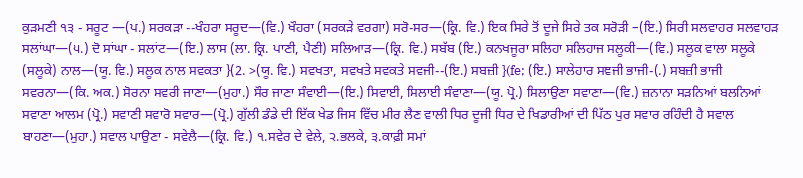ਕੁੜਮਣੀ ੧੩ - ਸਰੂਟ —(ਪ.) ਸਰਕੜਾ --ਖੰਹਰਾ ਸਰੂਦ—(ਵਿ.) ਖੌਹਰਾ (ਸਰਕੜੇ ਵਰਗਾ) ਸਰੋ-ਸਰ—(ਕ੍ਰਿ. ਵਿ.) ਇਕ ਸਿਰੇ ਤੋਂ ਦੂਜੇ ਸਿਰੇ ਤਕ ਸਰੋੜੀ –(ਇ.) ਸਿਰੀ ਸਲਵਾਹਰ ਸਲਵਾਹੜ ਸਲਾਂਘਾ—(੫.) ਦੋ ਸਾਂਘਾ - ਸਲਾਂਟ—(ਇ.) ਲਾਸ (ਲਾ. ਕ੍ਰਿ. ਪਾਣੀ, ਪੈਣੀ) ਸਲਿਆੜ—(ਕ੍ਰਿ. ਵਿ.) ਸਬੱਬ (ਇ.) ਕਨਖਜੂਰਾ ਸਲਿਹਾ ਸਲਿਹਾਜ ਸਲੂਕੀ—(ਵਿ.) ਸਲੂਕ ਵਾਲਾ ਸਲੂਕੇ (ਸਲੂਕੇ) ਨਾਲ—(ਯੂ. ਵਿ.) ਸਲੂਕ ਨਾਲ ਸਵਕਤਾ }(2. >(ਯੂ. ਵਿ.) ਸਵਖਤਾ, ਸਵਖਤੇ ਸਵਕਤੇ ਸਵਜੀ--(ਇ.) ਸਬਜ਼ੀ }(fe; (ਇ.) ਸਾਲੇਹਾਰ ਸਞਜੀ ਭਾਜੀ-(.) ਸਬਜ਼ੀ ਭਾਜੀ ਸਵਰਨਾ—(ਕਿ. ਅਕ.) ਸੋਰਨਾ ਸਵਰੀ ਜਾਣਾ—(ਮੁਹਾ.) ਸੌਰ ਜਾਣਾ ਸੰਵਾਈ—(ਇ.) ਸਿਵਾਈ, ਸਿਲਾਈ ਸੰਵਾਣਾ—(ਯੂ. ਪ੍ਰੋ.) ਸਿਲਾਉਣਾ ਸਵਾਣਾ—(ਵਿ.) ਜ਼ਨਾਨਾ ਸੜਨਿਆਂ ਬਲਨਿਆਂ ਸਵਾਣਾ ਆਲਮ (ਪ੍ਰੋ.) ਸਵਾਣੀ ਸਵਾਰੋ ਸਵਾਰ—(ਪ੍ਰੋ.) ਗੁੱਲੀ ਡੰਡੇ ਦੀ ਇੱਕ ਖੇਡ ਜਿਸ ਵਿੱਚ ਮੀਰ ਲੈਣ ਵਾਲੀ ਧਿਰ ਦੂਜੀ ਧਿਰ ਦੇ ਖਿਡਾਰੀਆਂ ਦੀ ਪਿੱਠ ਪੁਰ ਸਵਾਰ ਰਹਿੰਦੀ ਹੈ ਸਵਾਲ ਬਾਹਣਾ—(ਮੁਹਾ.) ਸਵਾਲ ਪਾਉਣਾ - ਸਵੇਲੈ—(ਕ੍ਰਿ. ਵਿ.) ੧.ਸਵੇਰ ਦੇ ਵੇਲੇ, ੨.ਭਲਕੇ, ੩.ਕਾਫ਼ੀ ਸਮਾਂ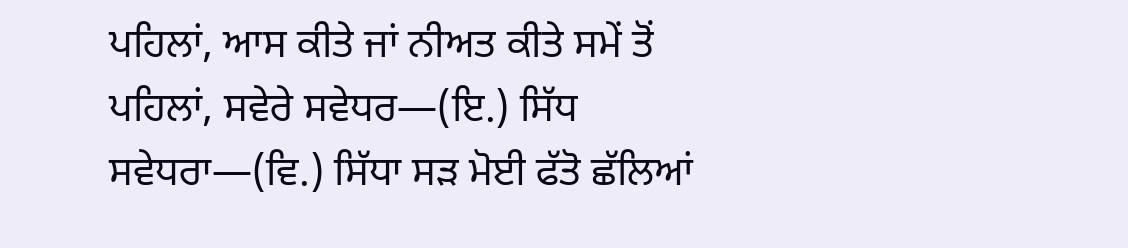ਪਹਿਲਾਂ, ਆਸ ਕੀਤੇ ਜਾਂ ਨੀਅਤ ਕੀਤੇ ਸਮੇਂ ਤੋਂ ਪਹਿਲਾਂ, ਸਵੇਰੇ ਸਵੇਧਰ—(ਇ.) ਸਿੱਧ ਸਵੇਧਰਾ—(ਵਿ.) ਸਿੱਧਾ ਸੜ ਮੋਈ ਫੱਤੋ ਛੱਲਿਆਂ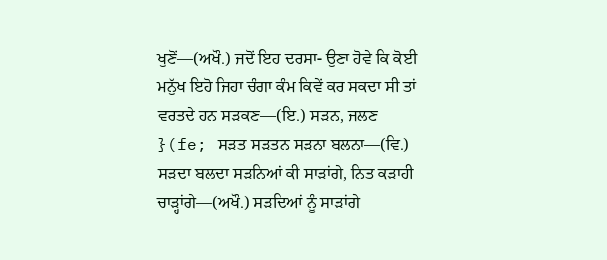ਖੁਣੋਂ—(ਅਖੌ.) ਜਦੋਂ ਇਹ ਦਰਸਾ- ਉਣਾ ਹੋਵੇ ਕਿ ਕੋਈ ਮਨੁੱਖ ਇਹੋ ਜਿਹਾ ਚੰਗਾ ਕੰਮ ਕਿਵੇਂ ਕਰ ਸਕਦਾ ਸੀ ਤਾਂ ਵਰਤਦੇ ਹਨ ਸੜਕਣ—(ਇ.) ਸੜਨ, ਜਲਣ }(fe; ਸੜਤ ਸੜਤਨ ਸੜਨਾ ਬਲਨਾ—(ਵਿ.) ਸੜਦਾ ਬਲਦਾ ਸੜਨਿਆਂ ਕੀ ਸਾੜਾਂਗੇ, ਨਿਤ ਕੜਾਹੀ ਚਾੜ੍ਹਾਂਗੇ—(ਅਖੌ.) ਸੜਦਿਆਂ ਨੂੰ ਸਾੜਾਂਗੇ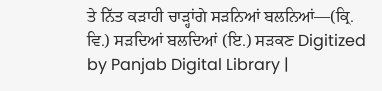ਤੇ ਨਿੱਤ ਕੜਾਹੀ ਚਾੜ੍ਹਾਂਗੇ ਸੜਨਿਆਂ ਬਲਨਿਆਂ—(ਕ੍ਰਿ. ਵਿ.) ਸੜਦਿਆਂ ਬਲਦਿਆਂ (ਇ.) ਸੜਕਣ Digitized by Panjab Digital Library |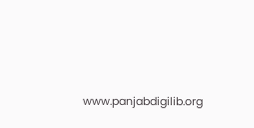www.panjabdigilib.org